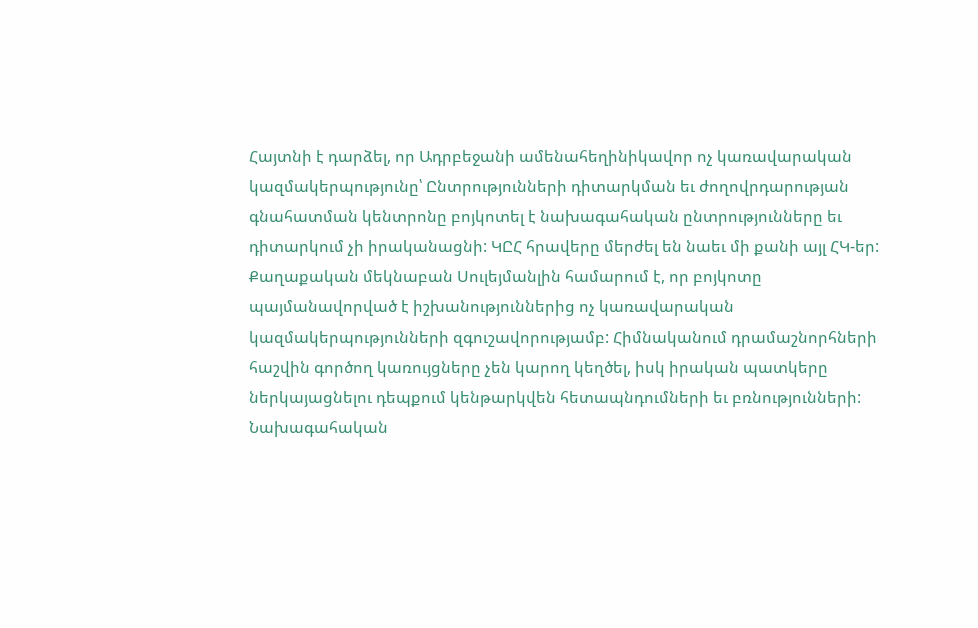Հայտնի է դարձել, որ Ադրբեջանի ամենահեղինիկավոր ոչ կառավարական կազմակերպությունը՝ Ընտրությունների դիտարկման եւ ժողովրդարության գնահատման կենտրոնը բոյկոտել է նախագահական ընտրությունները եւ դիտարկում չի իրականացնի: ԿԸՀ հրավերը մերժել են նաեւ մի քանի այլ ՀԿ-եր: Քաղաքական մեկնաբան Սուլեյմանլին համարում է, որ բոյկոտը պայմանավորված է իշխանություններից ոչ կառավարական կազմակերպությունների զգուշավորությամբ: Հիմնականում դրամաշնորհների հաշվին գործող կառույցները չեն կարող կեղծել, իսկ իրական պատկերը ներկայացնելու դեպքում կենթարկվեն հետապնդումների եւ բռնությունների:
Նախագահական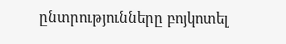ընտրությունները բոյկոտել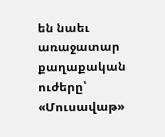են նաեւ առաջատար քաղաքական ուժերը՝ «Մուսավաթ»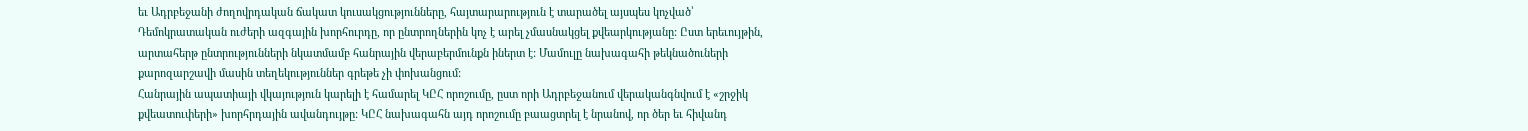եւ Ադրբեջանի ժողովրդական ճակատ կուսակցությունները, հայտարարություն է տարածել այսպես կոչված՝ Դեմոկրատական ուժերի ազգային խորհուրդը, որ ընտրողներին կոչ է արել չմասնակցել քվեարկությանը: Ըստ երեւույթին, արտահերթ ընտրությունների նկատմամբ հանրային վերաբերմունքն իներտ է: Մամուլը նախագահի թեկնածուների քարոզարշավի մասին տեղեկություններ գրեթե չի փոխանցում:
Հանրային ապատիայի վկայություն կարելի է համարել ԿԸՀ որոշումը, ըստ որի Ադրբեջանում վերականգնվում է «շրջիկ քվեատուփերի» խորհրդային ավանդույթը: ԿԸՀ նախագահն այդ որոշումը բաացտրել է նրանով, որ ծեր եւ հիվանդ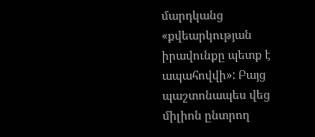մարդկանց «քվեարկության իրավունքը պետք է ապահովվի»: Բայց պաշտոնապես վեց միլիոն ընտրող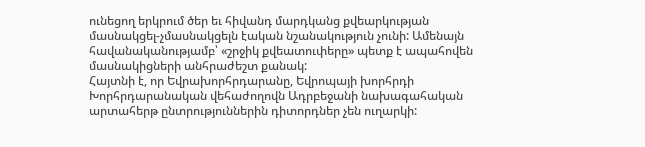ունեցող երկրում ծեր եւ հիվանդ մարդկանց քվեարկության մասնակցել-չմասնակցելն էական նշանակություն չունի: Ամենայն հավանականությամբ՝ «շրջիկ քվեատուփերը» պետք է ապահովեն մասնակիցների անհրաժեշտ քանակ:
Հայտնի է, որ Եվրախորհրդարանը, Եվրոպայի խորհրդի Խորհրդարանական վեհաժողովն Ադրբեջանի նախագահական արտահերթ ընտրություններին դիտորդներ չեն ուղարկի: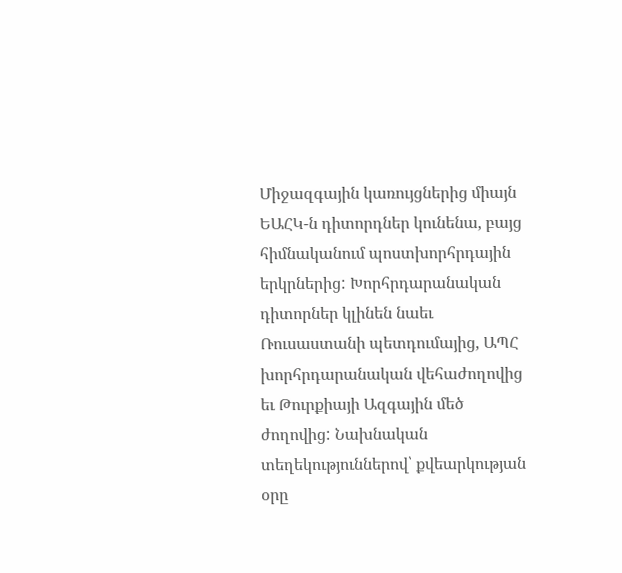Միջազգային կառույցներից միայն ԵԱՀԿ-ն դիտորդներ կունենա, բայց հիմնականում պոստխորհրդային երկրներից: Խորհրդարանական դիտորներ կլինեն նաեւ Ռուսաստանի պետդումայից, ԱՊՀ խորհրդարանական վեհաժողովից եւ Թուրքիայի Ազգային մեծ ժողովից: Նախնական տեղեկություններով՝ քվեարկության օրը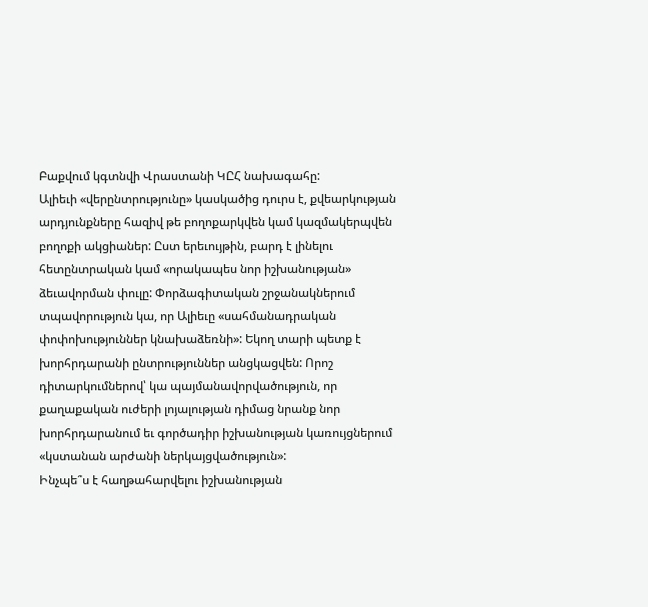Բաքվում կգտնվի Վրաստանի ԿԸՀ նախագահը:
Ալիեւի «վերընտրությունը» կասկածից դուրս է, քվեարկության արդյունքները հազիվ թե բողոքարկվեն կամ կազմակերպվեն բողոքի ակցիաներ: Ըստ երեւույթին, բարդ է լինելու հետընտրական կամ «որակապես նոր իշխանության» ձեւավորման փուլը: Փորձագիտական շրջանակներում տպավորություն կա, որ Ալիեւը «սահմանադրական փոփոխություններ կնախաձեռնի»: Եկող տարի պետք է խորհրդարանի ընտրություններ անցկացվեն: Որոշ դիտարկումներով՝ կա պայմանավորվածություն, որ քաղաքական ուժերի լոյալության դիմաց նրանք նոր խորհրդարանում եւ գործադիր իշխանության կառույցներում «կստանան արժանի ներկայցվածություն»:
Ինչպե՞ս է հաղթահարվելու իշխանության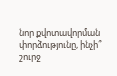նոր քվոտավորման փորձությունը, ինչի՞ շուրջ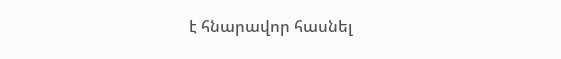է հնարավոր հասնել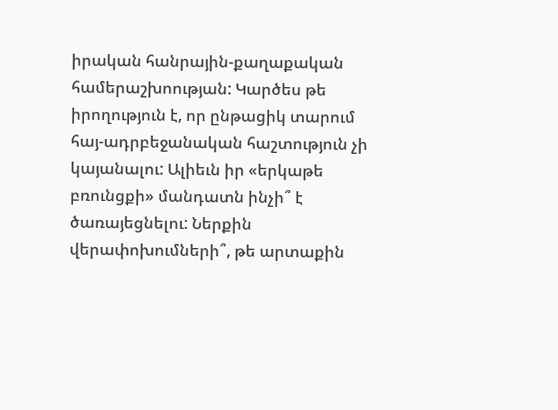իրական հանրային-քաղաքական համերաշխոության: Կարծես թե իրողություն է, որ ընթացիկ տարում հայ-ադրբեջանական հաշտություն չի կայանալու: Ալիեւն իր «երկաթե բռունցքի» մանդատն ինչի՞ է ծառայեցնելու: Ներքին վերափոխումների՞, թե արտաքին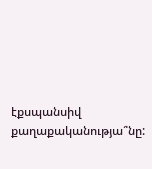էքսպանսիվ քաղաքականությա՞նը: